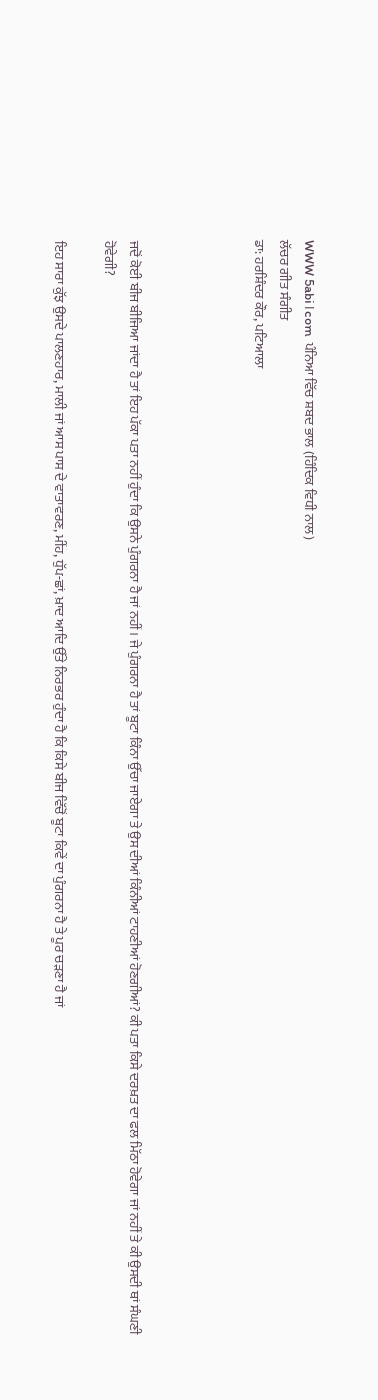WWW 5abi।com  ਪੰਨਿਆ ਵਿੱਚ ਸ਼ਬਦ ਭਾਲ (ਹਿੰਦਿਕ ਵਿਧੀ ਨਾਲ)
ਲੱਚਰ ਗੀਤ ਸੰਗੀਤ
ਡਾ: ਹਰਸ਼ਿੰਦਰ ਕੌਰ, ਪਟਿਆਲਾ




ਜਦੋਂ ਕੋਈ ਬੀਜ ਬੀਜਿਆ ਜਾਂਦਾ ਹੈ ਤਾਂ ਇਹ ਪੱਕਾ ਪਤਾ ਨਹੀਂ ਹੁੰਦਾ ਕਿ ਉਸਨੇ ਪੁੰਗਰਨਾ ਹੈ ਜਾਂ ਨਹੀਂ। ਜੇ ਪੁੰਗਰਨਾ ਹੈ ਤਾਂ ਬੂਟਾ ਕਿੰਨਾ ਉੱਚਾ ਜਾਏਗਾ ਤੇ ਉਸ ਦੀਆਂ ਕਿੰਨੀਆਂ ਟਾਹਣੀਆਂ ਹੋਣਗੀਆਂ? ਕੀ ਪਤਾ ਕਿਸੇ ਦਰਖ਼ਤ ਦਾ ਫਲ ਮਿੱਠਾ ਹੋਵੇਗਾ ਜਾਂ ਨਹੀਂ ਤੇ ਕੀ ਉਸਦੀ ਥਾਂ ਸੰਘਣੀ ਹੋਵੇਗੀ?

ਇਹ ਸਾਰਾ ਕੁੱਝ ਉਸਦੇ ਪਾਲਣਹਾਰ, ਮਾਲੀ ਜਾਂ ਆਸ ਪਾਸ ਦੇ ਵਾਤਾਵਰਣ, ਮੀਂਹ, ਧੁੱਪ-ਛਾਂ, ਖ਼ਾਦ ਆਦਿ ਉੱਤੇ ਨਿਰਭਰ ਹੁੰਦਾ ਹੈ ਕਿ ਕਿਸੇ ਬੀਜ ਵਿੱਚੋਂ ਬੂਟਾ ਕਿਵੇਂ ਦਾ ਪੁੰਗਰਨਾ ਹੈ ਤੇ ਪੂਰ ਚੜਣਾ ਹੈ ਜਾਂ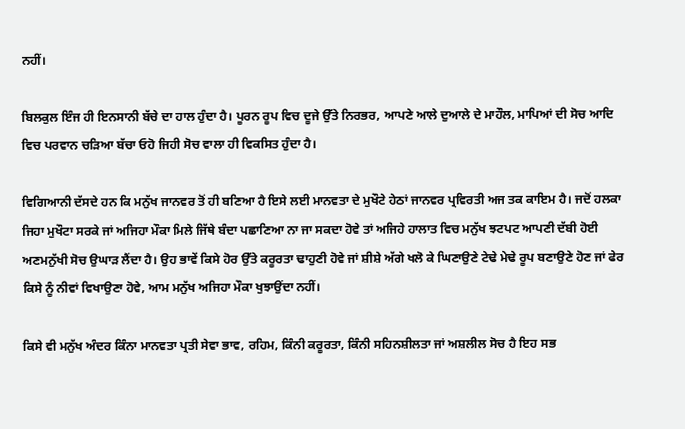ਨਹੀਂ।

ਬਿਲਕੁਲ ਇੰਜ ਹੀ ਇਨਸਾਨੀ ਬੱਚੇ ਦਾ ਹਾਲ ਹੁੰਦਾ ਹੈ। ਪੂਰਨ ਰੂਪ ਵਿਚ ਦੂਜੇ ਉੱਤੇ ਨਿਰਭਰ, ਆਪਣੇ ਆਲੇ ਦੁਆਲੇ ਦੇ ਮਾਹੌਲ, ਮਾਪਿਆਂ ਦੀ ਸੋਚ ਆਦਿ ਵਿਚ ਪਰਵਾਨ ਚੜਿਆ ਬੱਚਾ ਓਹੋ ਜਿਹੀ ਸੋਚ ਵਾਲਾ ਹੀ ਵਿਕਸਿਤ ਹੁੰਦਾ ਹੈ।

ਵਿਗਿਆਨੀ ਦੱਸਦੇ ਹਨ ਕਿ ਮਨੁੱਖ ਜਾਨਵਰ ਤੋਂ ਹੀ ਬਣਿਆ ਹੈ ਇਸੇ ਲਈ ਮਾਨਵਤਾ ਦੇ ਮੁਖੌਟੇ ਹੇਠਾਂ ਜਾਨਵਰ ਪ੍ਰਵਿਰਤੀ ਅਜ ਤਕ ਕਾਇਮ ਹੈ। ਜਦੋਂ ਹਲਕਾ ਜਿਹਾ ਮੁਖੌਟਾ ਸਰਕੇ ਜਾਂ ਅਜਿਹਾ ਮੌਕਾ ਮਿਲੇ ਜਿੱਥੇ ਬੰਦਾ ਪਛਾਣਿਆ ਨਾ ਜਾ ਸਕਦਾ ਹੋਵੇ ਤਾਂ ਅਜਿਹੇ ਹਾਲਾਤ ਵਿਚ ਮਨੁੱਖ ਝਟਪਟ ਆਪਣੀ ਦੱਬੀ ਹੋਈ ਅਣਮਨੁੱਖੀ ਸੋਚ ਉਘਾੜ ਲੈਂਦਾ ਹੈ। ਉਹ ਭਾਵੇਂ ਕਿਸੇ ਹੋਰ ਉੱਤੇ ਕਰੂਰਤਾ ਢਾਹੁਣੀ ਹੋਵੇ ਜਾਂ ਸ਼ੀਸ਼ੇ ਅੱਗੇ ਖਲੋ ਕੇ ਘਿਣਾਉਣੇ ਟੇਢੇ ਮੇਢੇ ਰੂਪ ਬਣਾਉਣੇ ਹੋਣ ਜਾਂ ਫੇਰ ਕਿਸੇ ਨੂੰ ਨੀਵਾਂ ਵਿਖਾਉਣਾ ਹੋਵੇ, ਆਮ ਮਨੁੱਖ ਅਜਿਹਾ ਮੌਕਾ ਖੁਝਾਉਂਦਾ ਨਹੀਂ।

ਕਿਸੇ ਵੀ ਮਨੁੱਖ ਅੰਦਰ ਕਿੰਨਾ ਮਾਨਵਤਾ ਪ੍ਰਤੀ ਸੇਵਾ ਭਾਵ, ਰਹਿਮ, ਕਿੰਨੀ ਕਰੂਰਤਾ, ਕਿੰਨੀ ਸਹਿਨਸ਼ੀਲਤਾ ਜਾਂ ਅਸ਼ਲੀਲ ਸੋਚ ਹੈ ਇਹ ਸਭ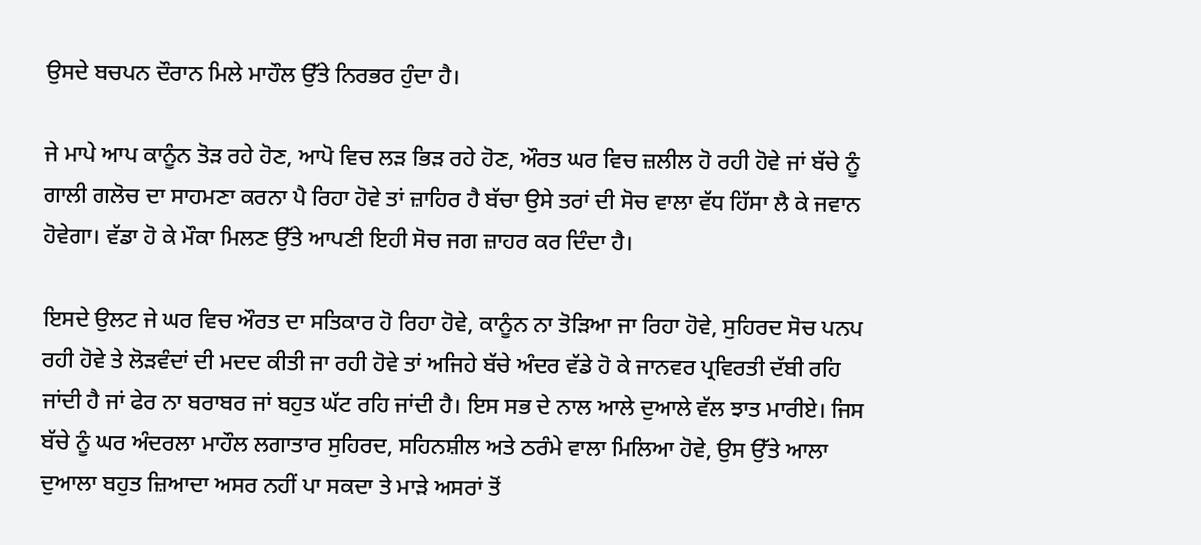ਉਸਦੇ ਬਚਪਨ ਦੌਰਾਨ ਮਿਲੇ ਮਾਹੌਲ ਉੱਤੇ ਨਿਰਭਰ ਹੁੰਦਾ ਹੈ।

ਜੇ ਮਾਪੇ ਆਪ ਕਾਨੂੰਨ ਤੋੜ ਰਹੇ ਹੋਣ, ਆਪੋ ਵਿਚ ਲੜ ਭਿੜ ਰਹੇ ਹੋਣ, ਔਰਤ ਘਰ ਵਿਚ ਜ਼ਲੀਲ ਹੋ ਰਹੀ ਹੋਵੇ ਜਾਂ ਬੱਚੇ ਨੂੰ ਗਾਲੀ ਗਲੋਚ ਦਾ ਸਾਹਮਣਾ ਕਰਨਾ ਪੈ ਰਿਹਾ ਹੋਵੇ ਤਾਂ ਜ਼ਾਹਿਰ ਹੈ ਬੱਚਾ ਉਸੇ ਤਰਾਂ ਦੀ ਸੋਚ ਵਾਲਾ ਵੱਧ ਹਿੱਸਾ ਲੈ ਕੇ ਜਵਾਨ ਹੋਵੇਗਾ। ਵੱਡਾ ਹੋ ਕੇ ਮੌਕਾ ਮਿਲਣ ਉੱਤੇ ਆਪਣੀ ਇਹੀ ਸੋਚ ਜਗ ਜ਼ਾਹਰ ਕਰ ਦਿੰਦਾ ਹੈ।

ਇਸਦੇ ਉਲਟ ਜੇ ਘਰ ਵਿਚ ਔਰਤ ਦਾ ਸਤਿਕਾਰ ਹੋ ਰਿਹਾ ਹੋਵੇ, ਕਾਨੂੰਨ ਨਾ ਤੋੜਿਆ ਜਾ ਰਿਹਾ ਹੋਵੇ, ਸੁਹਿਰਦ ਸੋਚ ਪਨਪ ਰਹੀ ਹੋਵੇ ਤੇ ਲੋੜਵੰਦਾਂ ਦੀ ਮਦਦ ਕੀਤੀ ਜਾ ਰਹੀ ਹੋਵੇ ਤਾਂ ਅਜਿਹੇ ਬੱਚੇ ਅੰਦਰ ਵੱਡੇ ਹੋ ਕੇ ਜਾਨਵਰ ਪ੍ਰਵਿਰਤੀ ਦੱਬੀ ਰਹਿ ਜਾਂਦੀ ਹੈ ਜਾਂ ਫੇਰ ਨਾ ਬਰਾਬਰ ਜਾਂ ਬਹੁਤ ਘੱਟ ਰਹਿ ਜਾਂਦੀ ਹੈ। ਇਸ ਸਭ ਦੇ ਨਾਲ ਆਲੇ ਦੁਆਲੇ ਵੱਲ ਝਾਤ ਮਾਰੀਏ। ਜਿਸ ਬੱਚੇ ਨੂੰ ਘਰ ਅੰਦਰਲਾ ਮਾਹੌਲ ਲਗਾਤਾਰ ਸੁਹਿਰਦ, ਸਹਿਨਸ਼ੀਲ ਅਤੇ ਠਰੰਮੇ ਵਾਲਾ ਮਿਲਿਆ ਹੋਵੇ, ਉਸ ਉੱਤੇ ਆਲਾ ਦੁਆਲਾ ਬਹੁਤ ਜ਼ਿਆਦਾ ਅਸਰ ਨਹੀਂ ਪਾ ਸਕਦਾ ਤੇ ਮਾੜੇ ਅਸਰਾਂ ਤੋਂ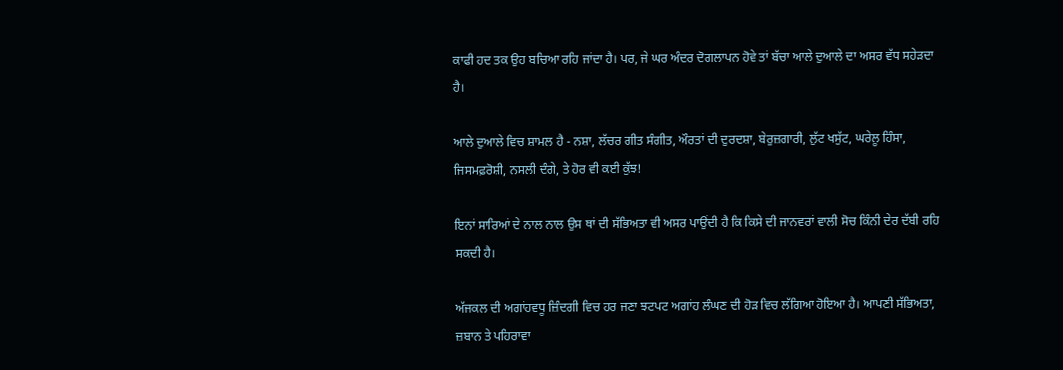ਕਾਫੀ ਹਦ ਤਕ ਉਹ ਬਚਿਆ ਰਹਿ ਜਾਂਦਾ ਹੈ। ਪਰ, ਜੇ ਘਰ ਅੰਦਰ ਦੋਗਲਾਪਨ ਹੋਵੇ ਤਾਂ ਬੱਚਾ ਆਲੇ ਦੁਆਲੇ ਦਾ ਅਸਰ ਵੱਧ ਸਹੇੜਦਾ ਹੈ।

ਆਲੇ ਦੁਆਲੇ ਵਿਚ ਸ਼ਾਮਲ ਹੈ - ਨਸ਼ਾ, ਲੱਚਰ ਗੀਤ ਸੰਗੀਤ, ਔਰਤਾਂ ਦੀ ਦੁਰਦਸ਼ਾ, ਬੇਰੁਜ਼ਗਾਰੀ, ਲੁੱਟ ਖਸੁੱਟ, ਘਰੇਲੂ ਹਿੰਸਾ, ਜਿਸਮਫ਼ਰੋਸ਼ੀ, ਨਸਲੀ ਦੰਗੇ, ਤੇ ਹੋਰ ਵੀ ਕਈ ਕੁੱਝ!

ਇਨਾਂ ਸਾਰਿਆਂ ਦੇ ਨਾਲ ਨਾਲ ਉਸ ਥਾਂ ਦੀ ਸੱਭਿਅਤਾ ਵੀ ਅਸਰ ਪਾਉਂਦੀ ਹੈ ਕਿ ਕਿਸੇ ਦੀ ਜਾਨਵਰਾਂ ਵਾਲੀ ਸੋਚ ਕਿੰਨੀ ਦੇਰ ਦੱਬੀ ਰਹਿ ਸਕਦੀ ਹੈ।

ਅੱਜਕਲ ਦੀ ਅਗਾਂਹਵਧੂ ਜ਼ਿੰਦਗੀ ਵਿਚ ਹਰ ਜਣਾ ਝਟਪਟ ਅਗਾਂਹ ਲੰਘਣ ਦੀ ਹੋੜ ਵਿਚ ਲੱਗਿਆ ਹੋਇਆ ਹੈ। ਆਪਣੀ ਸੱਭਿਅਤਾ, ਜ਼ਬਾਨ ਤੇ ਪਹਿਰਾਵਾ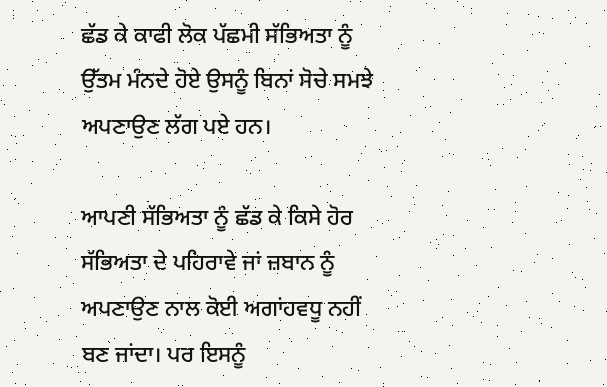ਛੱਡ ਕੇ ਕਾਫੀ ਲੋਕ ਪੱਛਮੀ ਸੱਭਿਅਤਾ ਨੂੰ ਉੱਤਮ ਮੰਨਦੇ ਹੋਏ ਉਸਨੂੰ ਬਿਨਾਂ ਸੋਚੇ ਸਮਝੇ ਅਪਣਾਉਣ ਲੱਗ ਪਏ ਹਨ।

ਆਪਣੀ ਸੱਭਿਅਤਾ ਨੂੰ ਛੱਡ ਕੇ ਕਿਸੇ ਹੋਰ ਸੱਭਿਅਤਾ ਦੇ ਪਹਿਰਾਵੇ ਜਾਂ ਜ਼ਬਾਨ ਨੂੰ ਅਪਣਾਉਣ ਨਾਲ ਕੋਈ ਅਗਾਂਹਵਧੂ ਨਹੀਂ ਬਣ ਜਾਂਦਾ। ਪਰ ਇਸਨੂੰ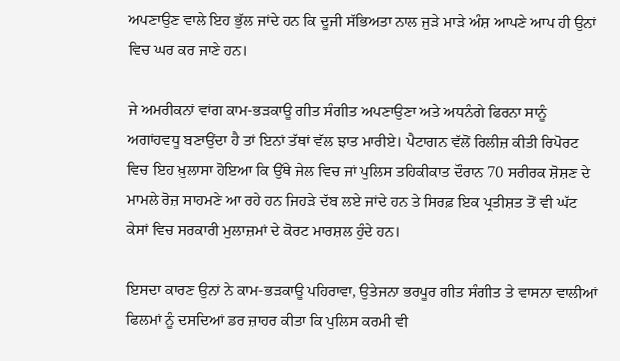ਅਪਣਾਉਣ ਵਾਲੇ ਇਹ ਭੁੱਲ ਜਾਂਦੇ ਹਨ ਕਿ ਦੂਜੀ ਸੱਭਿਅਤਾ ਨਾਲ ਜੁੜੇ ਮਾੜੇ ਅੰਸ਼ ਆਪਣੇ ਆਪ ਹੀ ਉਨਾਂ ਵਿਚ ਘਰ ਕਰ ਜਾਣੇ ਹਨ।

ਜੇ ਅਮਰੀਕਨਾਂ ਵਾਂਗ ਕਾਮ-ਭੜਕਾਊ ਗੀਤ ਸੰਗੀਤ ਅਪਣਾਉਣਾ ਅਤੇ ਅਧਨੰਗੇ ਫਿਰਨਾ ਸਾਨੂੰ ਅਗਾਂਹਵਧੂ ਬਣਾਉਂਦਾ ਹੈ ਤਾਂ ਇਨਾਂ ਤੱਥਾਂ ਵੱਲ ਝਾਤ ਮਾਰੀਏ। ਪੈਟਾਗਨ ਵੱਲੋਂ ਰਿਲੀਜ਼ ਕੀਤੀ ਰਿਪੋਰਟ ਵਿਚ ਇਹ ਖ਼ੁਲਾਸਾ ਹੋਇਆ ਕਿ ਉੱਥੇ ਜੇਲ ਵਿਚ ਜਾਂ ਪੁਲਿਸ ਤਹਿਕੀਕਾਤ ਦੌਰਾਨ 70 ਸਰੀਰਕ ਸ਼ੋਸ਼ਣ ਦੇ ਮਾਮਲੇ ਰੋਜ਼ ਸਾਹਮਣੇ ਆ ਰਹੇ ਹਨ ਜਿਹੜੇ ਦੱਬ ਲਏ ਜਾਂਦੇ ਹਨ ਤੇ ਸਿਰਫ਼ ਇਕ ਪ੍ਰਤੀਸ਼ਤ ਤੋਂ ਵੀ ਘੱਟ ਕੇਸਾਂ ਵਿਚ ਸਰਕਾਰੀ ਮੁਲਾਜ਼ਮਾਂ ਦੇ ਕੋਰਟ ਮਾਰਸ਼ਲ ਹੁੰਦੇ ਹਨ।

ਇਸਦਾ ਕਾਰਣ ਉਨਾਂ ਨੇ ਕਾਮ-ਭੜਕਾਊ ਪਹਿਰਾਵਾ, ਉਤੇਜਨਾ ਭਰਪੂਰ ਗੀਤ ਸੰਗੀਤ ਤੇ ਵਾਸਨਾ ਵਾਲੀਆਂ ਫਿਲਮਾਂ ਨੂੰ ਦਸਦਿਆਂ ਡਰ ਜ਼ਾਹਰ ਕੀਤਾ ਕਿ ਪੁਲਿਸ ਕਰਮੀ ਵੀ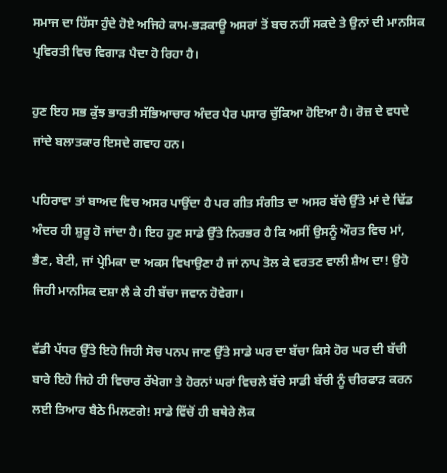ਸਮਾਜ ਦਾ ਹਿੱਸਾ ਹੁੰਦੇ ਹੋਏ ਅਜਿਹੇ ਕਾਮ-ਭੜਕਾਊ ਅਸਰਾਂ ਤੋਂ ਬਚ ਨਹੀਂ ਸਕਦੇ ਤੇ ਉਨਾਂ ਦੀ ਮਾਨਸਿਕ ਪ੍ਰਵਿਰਤੀ ਵਿਚ ਵਿਗਾੜ ਪੈਦਾ ਹੋ ਰਿਹਾ ਹੈ।

ਹੁਣ ਇਹ ਸਭ ਕੁੱਝ ਭਾਰਤੀ ਸੱਭਿਆਚਾਰ ਅੰਦਰ ਪੈਰ ਪਸਾਰ ਚੁੱਕਿਆ ਹੋਇਆ ਹੈ। ਰੋਜ਼ ਦੇ ਵਧਦੇ ਜਾਂਦੇ ਬਲਾਤਕਾਰ ਇਸਦੇ ਗਵਾਹ ਹਨ।

ਪਹਿਰਾਵਾ ਤਾਂ ਬਾਅਦ ਵਿਚ ਅਸਰ ਪਾਉਂਦਾ ਹੈ ਪਰ ਗੀਤ ਸੰਗੀਤ ਦਾ ਅਸਰ ਬੱਚੇ ਉੱਤੇ ਮਾਂ ਦੇ ਢਿੱਡ ਅੰਦਰ ਹੀ ਸ਼ੁਰੂ ਹੋ ਜਾਂਦਾ ਹੈ। ਇਹ ਹੁਣ ਸਾਡੇ ਉੱਤੇ ਨਿਰਭਰ ਹੈ ਕਿ ਅਸੀਂ ਉਸਨੂੰ ਔਰਤ ਵਿਚ ਮਾਂ, ਭੈਣ, ਬੇਟੀ, ਜਾਂ ਪ੍ਰੇਮਿਕਾ ਦਾ ਅਕਸ ਵਿਖਾਉਣਾ ਹੈ ਜਾਂ ਨਾਪ ਤੋਲ ਕੇ ਵਰਤਣ ਵਾਲੀ ਸ਼ੈਅ ਦਾ! ਉਹੋ ਜਿਹੀ ਮਾਨਸਿਕ ਦਸ਼ਾ ਲੈ ਕੇ ਹੀ ਬੱਚਾ ਜਵਾਨ ਹੋਵੇਗਾ।

ਵੱਡੀ ਪੱਧਰ ਉੱਤੇ ਇਹੋ ਜਿਹੀ ਸੋਚ ਪਨਪ ਜਾਣ ਉੱਤੇ ਸਾਡੇ ਘਰ ਦਾ ਬੱਚਾ ਕਿਸੇ ਹੋਰ ਘਰ ਦੀ ਬੱਚੀ ਬਾਰੇ ਇਹੋ ਜਿਹੇ ਹੀ ਵਿਚਾਰ ਰੱਖੇਗਾ ਤੇ ਹੋਰਨਾਂ ਘਰਾਂ ਵਿਚਲੇ ਬੱਚੇ ਸਾਡੀ ਬੱਚੀ ਨੂੰ ਚੀਰਫਾੜ ਕਰਨ ਲਈ ਤਿਆਰ ਬੈਠੇ ਮਿਲਣਗੇ! ਸਾਡੇ ਵਿੱਚੋਂ ਹੀ ਬਥੇਰੇ ਲੋਕ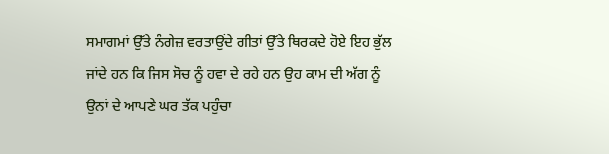ਸਮਾਗਮਾਂ ਉੱਤੇ ਨੰਗੇਜ਼ ਵਰਤਾਉਂਦੇ ਗੀਤਾਂ ਉੱਤੇ ਥਿਰਕਦੇ ਹੋਏ ਇਹ ਭੁੱਲ ਜਾਂਦੇ ਹਨ ਕਿ ਜਿਸ ਸੋਚ ਨੂੰ ਹਵਾ ਦੇ ਰਹੇ ਹਨ ਉਹ ਕਾਮ ਦੀ ਅੱਗ ਨੂੰ ਉਨਾਂ ਦੇ ਆਪਣੇ ਘਰ ਤੱਕ ਪਹੁੰਚਾ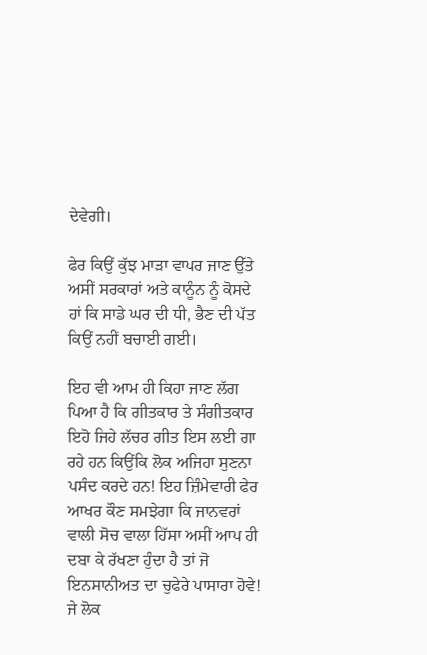ਦੇਵੇਗੀ।

ਫੇਰ ਕਿਉਂ ਕੁੱਝ ਮਾੜਾ ਵਾਪਰ ਜਾਣ ਉੱਤੇ ਅਸੀਂ ਸਰਕਾਰਾਂ ਅਤੇ ਕਾਨੂੰਨ ਨੂੰ ਕੋਸਦੇ ਹਾਂ ਕਿ ਸਾਡੇ ਘਰ ਦੀ ਧੀ, ਭੈਣ ਦੀ ਪੱਤ ਕਿਉਂ ਨਹੀਂ ਬਚਾਈ ਗਈ।

ਇਹ ਵੀ ਆਮ ਹੀ ਕਿਹਾ ਜਾਣ ਲੱਗ ਪਿਆ ਹੈ ਕਿ ਗੀਤਕਾਰ ਤੇ ਸੰਗੀਤਕਾਰ ਇਹੋ ਜਿਹੇ ਲੱਚਰ ਗੀਤ ਇਸ ਲਈ ਗਾ ਰਹੇ ਹਨ ਕਿਉਂਕਿ ਲੋਕ ਅਜਿਹਾ ਸੁਣਨਾ ਪਸੰਦ ਕਰਦੇ ਹਨ! ਇਹ ਜ਼ਿੰਮੇਵਾਰੀ ਫੇਰ ਆਖਰ ਕੌਣ ਸਮਝੇਗਾ ਕਿ ਜਾਨਵਰਾਂ ਵਾਲੀ ਸੋਚ ਵਾਲਾ ਹਿੱਸਾ ਅਸੀਂ ਆਪ ਹੀ ਦਬਾ ਕੇ ਰੱਖਣਾ ਹੁੰਦਾ ਹੈ ਤਾਂ ਜੋ ਇਨਸਾਨੀਅਤ ਦਾ ਚੁਫੇਰੇ ਪਾਸਾਰਾ ਹੋਵੇ! ਜੇ ਲੋਕ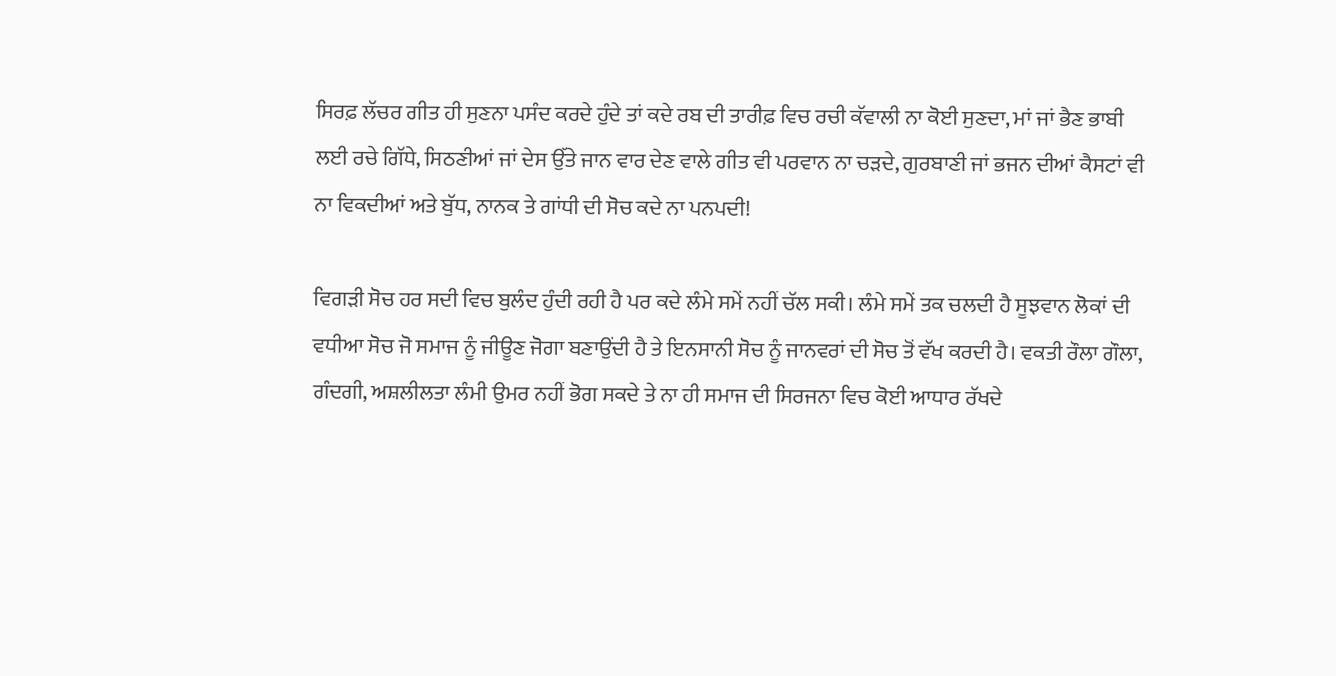ਸਿਰਫ਼ ਲੱਚਰ ਗੀਤ ਹੀ ਸੁਣਨਾ ਪਸੰਦ ਕਰਦੇ ਹੁੰਦੇ ਤਾਂ ਕਦੇ ਰਬ ਦੀ ਤਾਰੀਫ਼ ਵਿਚ ਰਚੀ ਕੱਵਾਲੀ ਨਾ ਕੋਈ ਸੁਣਦਾ, ਮਾਂ ਜਾਂ ਭੈਣ ਭਾਬੀ ਲਈ ਰਚੇ ਗਿੱਧੇ, ਸਿਠਣੀਆਂ ਜਾਂ ਦੇਸ ਉੱਤੇ ਜਾਨ ਵਾਰ ਦੇਣ ਵਾਲੇ ਗੀਤ ਵੀ ਪਰਵਾਨ ਨਾ ਚੜਦੇ, ਗੁਰਬਾਣੀ ਜਾਂ ਭਜਨ ਦੀਆਂ ਕੈਸਟਾਂ ਵੀ ਨਾ ਵਿਕਦੀਆਂ ਅਤੇ ਬੁੱਧ, ਨਾਨਕ ਤੇ ਗਾਂਧੀ ਦੀ ਸੋਚ ਕਦੇ ਨਾ ਪਨਪਦੀ!

ਵਿਗੜੀ ਸੋਚ ਹਰ ਸਦੀ ਵਿਚ ਬੁਲੰਦ ਹੁੰਦੀ ਰਹੀ ਹੈ ਪਰ ਕਦੇ ਲੰਮੇ ਸਮੇਂ ਨਹੀਂ ਚੱਲ ਸਕੀ। ਲੰਮੇ ਸਮੇਂ ਤਕ ਚਲਦੀ ਹੈ ਸੂਝਵਾਨ ਲੋਕਾਂ ਦੀ ਵਧੀਆ ਸੋਚ ਜੋ ਸਮਾਜ ਨੂੰ ਜੀਊਣ ਜੋਗਾ ਬਣਾਉਂਦੀ ਹੈ ਤੇ ਇਨਸਾਨੀ ਸੋਚ ਨੂੰ ਜਾਨਵਰਾਂ ਦੀ ਸੋਚ ਤੋਂ ਵੱਖ ਕਰਦੀ ਹੈ। ਵਕਤੀ ਰੌਲਾ ਗੌਲਾ, ਗੰਦਗੀ, ਅਸ਼ਲੀਲਤਾ ਲੰਮੀ ਉਮਰ ਨਹੀਂ ਭੋਗ ਸਕਦੇ ਤੇ ਨਾ ਹੀ ਸਮਾਜ ਦੀ ਸਿਰਜਨਾ ਵਿਚ ਕੋਈ ਆਧਾਰ ਰੱਖਦੇ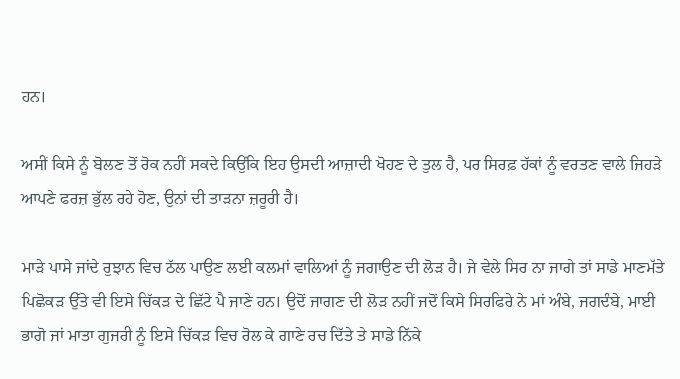ਹਨ।

ਅਸੀਂ ਕਿਸੇ ਨੂੰ ਬੋਲਣ ਤੋਂ ਰੋਕ ਨਹੀਂ ਸਕਦੇ ਕਿਉਂਕਿ ਇਹ ਉਸਦੀ ਆਜ਼ਾਦੀ ਖੋਹਣ ਦੇ ਤੁਲ ਹੈ, ਪਰ ਸਿਰਫ਼ ਹੱਕਾਂ ਨੂੰ ਵਰਤਣ ਵਾਲੇ ਜਿਹੜੇ ਆਪਣੇ ਫਰਜ਼ ਭੁੱਲ ਰਹੇ ਹੋਣ, ਉਨਾਂ ਦੀ ਤਾੜਨਾ ਜ਼ਰੂਰੀ ਹੈ।

ਮਾੜੇ ਪਾਸੇ ਜਾਂਦੇ ਰੁਝਾਨ ਵਿਚ ਠੱਲ ਪਾਉਣ ਲਈ ਕਲਮਾਂ ਵਾਲਿਆਂ ਨੂੰ ਜਗਾਉਣ ਦੀ ਲੋੜ ਹੈ। ਜੇ ਵੇਲੇ ਸਿਰ ਨਾ ਜਾਗੇ ਤਾਂ ਸਾਡੇ ਮਾਣਮੱਤੇ ਪਿਛੋਕੜ ਉੱਤੇ ਵੀ ਇਸੇ ਚਿੱਕੜ ਦੇ ਛਿੱਟੇ ਪੈ ਜਾਣੇ ਹਨ। ਉਦੋਂ ਜਾਗਣ ਦੀ ਲੋੜ ਨਹੀਂ ਜਦੋਂ ਕਿਸੇ ਸਿਰਫਿਰੇ ਨੇ ਮਾਂ ਅੰਬੇ, ਜਗਦੰਬੇ, ਮਾਈ ਭਾਗੋ ਜਾਂ ਮਾਤਾ ਗੁਜਰੀ ਨੂੰ ਇਸੇ ਚਿੱਕੜ ਵਿਚ ਰੋਲ ਕੇ ਗਾਣੇ ਰਚ ਦਿੱਤੇ ਤੇ ਸਾਡੇ ਨਿੱਕੇ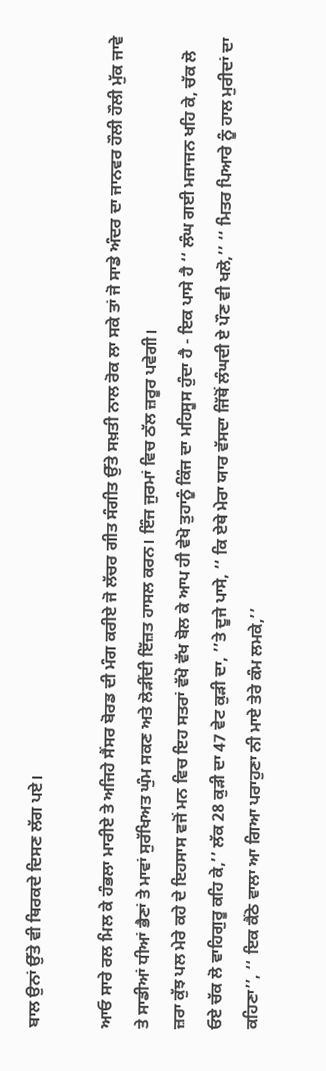ਬਾਲ ਉਨਾਂ ਉੱਤੇ ਵੀ ਥਿਰਕਦੇ ਦਿਸਣ ਲੱਗ ਪਏ।

ਆਓ ਸਾਰੇ ਰਲ ਮਿਲ ਕੇ ਹੰਭਲਾ ਮਾਰੀਏ ਤੇ ਅਜਿਹੇ ਸੈਂਸਰ ਬੋਰਡ ਦੀ ਮੰਗ ਕਰੀਏ ਜੋ ਲੱਚਰ ਗੀਤ ਸੰਗੀਤ ਉੱਤੇ ਸਖ਼ਤੀ ਨਾਲ ਰੋਕ ਲਾ ਸਕੇ ਤਾਂ ਜੋ ਸਾਡੇ ਅੰਦਰ ਦਾ ਜਾਨਵਰ ਹੌਲੀ ਹੌਲੀ ਮੁੱਕ ਜਾਵੇ ਤੇ ਸਾਡੀਆਂ ਧੀਆਂ ਭੈਣਾਂ ਤੇ ਮਾਵਾਂ ਸੁਰੱਖਿਅਤ ਘੁੰਮ ਸਕਣ ਅਤੇ ਲੋੜੀਂਦੀ ਇੱਜ਼ਤ ਹਾਸਲ ਕਰਨ। ਇੰਜ ਜੁਰਮਾਂ ਵਿਚ ਠੱਲ ਜ਼ਰੂਰ ਪਵੇਗੀ।
ਜ਼ਰਾ ਕੁੱਝ ਪਲ ਮੇਰੇ ਕਹੇ ਦੇ ਇਹਸਾਸ ਵਜੋਂ ਮਨ ਵਿਚ ਇਹ ਸਤਰਾਂ ਵੱਖੋ ਵੱਖ ਬੋਲ ਕੇ ਆਪ ਹੀ ਵੇਖੋ ਤੁਹਾਨੂੰ ਕਿੰਜ ਦਾ ਮਹਿਸੂਸ ਹੁੰਦਾ ਹੈ - ਇਕ ਪਾਸੇ ਹੈ ‘‘ ਲੰਘ ਗਈ ਮਜਾਜਨ ਖਹਿ ਕੇ, ਚੱਕ ਲੋ ਓਏ ਚੱਕ ਲੋ ਵਾਹਿਗੁਰੂ ਕਹਿ ਕੇ,’’ ਲੱਕ 28 ਕੁੜੀ ਦਾ 47 ਵੇਟ ਕੁੜੀ ਦਾ, ’’ਤੇ ਦੂਜੇ ਪਾਸੇ, ‘‘ ਕਿ ਏਥੇ ਮੇਰਾ ਯਾਰ ਵੱਸਦਾ ਜਿੱਥੋਂ ਲੰਘਦੀ ਏ ਪੌਣ ਵੀ ਖਲੋ,’’ ‘‘ ਮਿਤਰ ਪਿਆਰੇ ਨੂੰ ਹਾਲ ਮੁਰੀਦਾਂ ਦਾ ਕਹਿਣਾ’’, ‘‘ ਇਕ ਕੈਂਠੇ ਵਾਲਾ ਆ ਗਿਆ ਪਰਾਹੁਣਾ ਨੀ ਮਾਏ ਤੇਰੇ ਕੰਮ ਲਮਕੇ,’’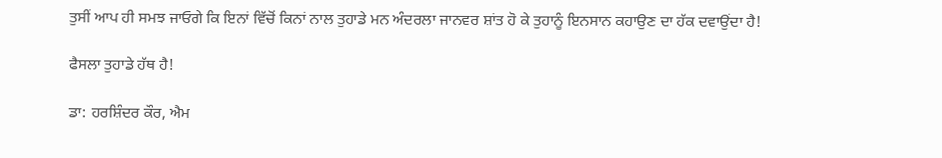ਤੁਸੀਂ ਆਪ ਹੀ ਸਮਝ ਜਾਓਗੇ ਕਿ ਇਨਾਂ ਵਿੱਚੋਂ ਕਿਨਾਂ ਨਾਲ ਤੁਹਾਡੇ ਮਨ ਅੰਦਰਲਾ ਜਾਨਵਰ ਸ਼ਾਂਤ ਹੋ ਕੇ ਤੁਹਾਨੂੰ ਇਨਸਾਨ ਕਹਾਉਣ ਦਾ ਹੱਕ ਦਵਾਉਂਦਾ ਹੈ!

ਫੈਸਲਾ ਤੁਹਾਡੇ ਹੱਥ ਹੈ!

ਡਾ: ਹਰਸ਼ਿੰਦਰ ਕੌਰ, ਐਮ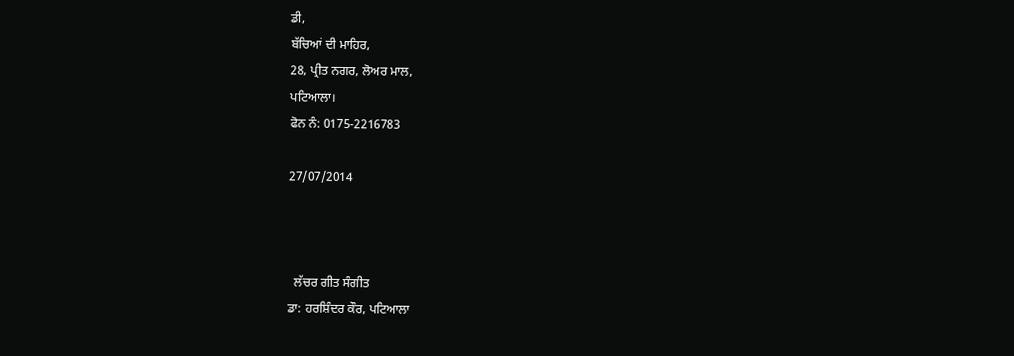ਡੀ,
ਬੱਚਿਆਂ ਦੀ ਮਾਹਿਰ,
28, ਪ੍ਰੀਤ ਨਗਰ, ਲੋਅਰ ਮਾਲ,
ਪਟਿਆਲਾ।
ਫੋਨ ਨੰ: 0175-2216783

27/07/2014



  ਲੱਚਰ ਗੀਤ ਸੰਗੀਤ
ਡਾ: ਹਰਸ਼ਿੰਦਰ ਕੌਰ, ਪਟਿਆਲਾ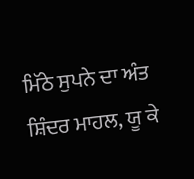ਮਿੱਠੇ ਸੁਪਨੇ ਦਾ ਅੰਤ
ਸ਼ਿੰਦਰ ਮਾਹਲ, ਯੂ ਕੇ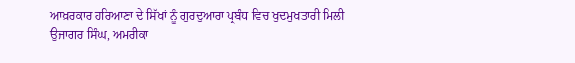ਆਖ਼ਰਕਾਰ ਹਰਿਆਣਾ ਦੇ ਸਿੱਖਾਂ ਨੂੰ ਗੁਰਦੁਆਰਾ ਪ੍ਰਬੰਧ ਵਿਚ ਖੁਦਮੁਖਤਾਰੀ ਮਿਲੀ
ਉਜਾਗਰ ਸਿੰਘ, ਅਮਰੀਕਾ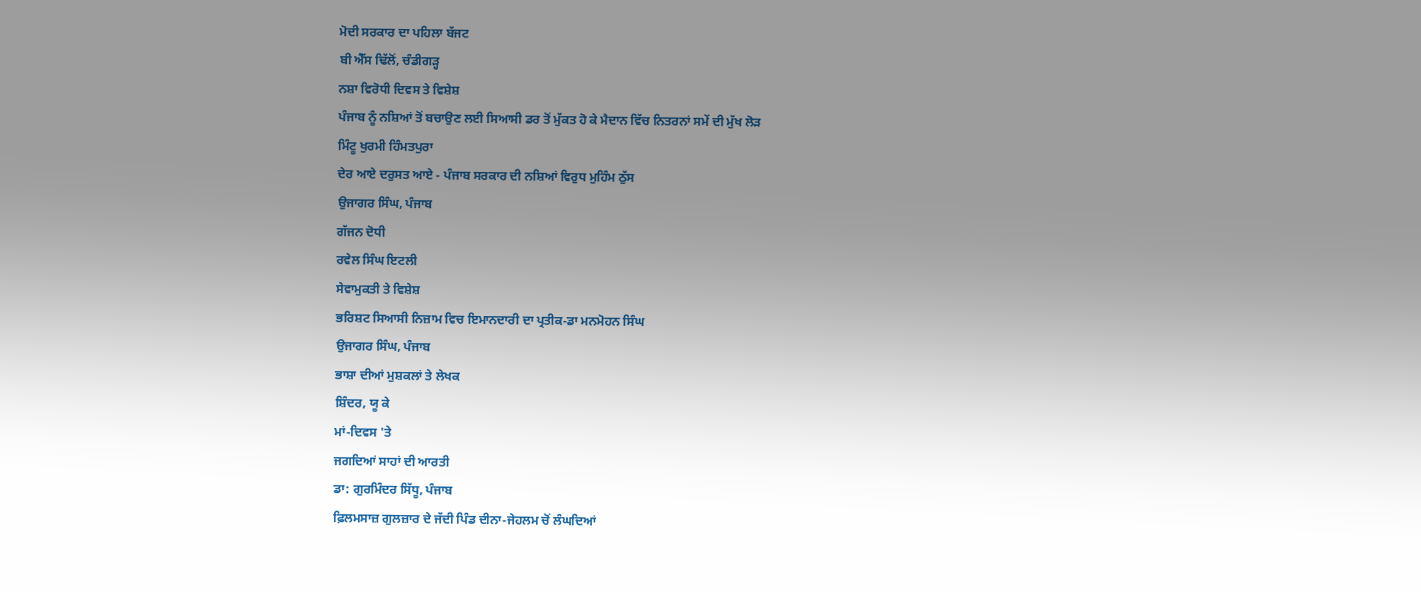ਮੋਦੀ ਸਰਕਾਰ ਦਾ ਪਹਿਲਾ ਬੱਜਟ
ਬੀ ਐੱਸ ਢਿੱਲੋਂ, ਚੰਡੀਗੜ੍ਹ
ਨਸ਼ਾ ਵਿਰੋਧੀ ਦਿਵਸ ਤੇ ਵਿਸ਼ੇਸ਼
ਪੰਜਾਬ ਨੂੰ ਨਸ਼ਿਆਂ ਤੋਂ ਬਚਾਉਣ ਲਈ ਸਿਆਸੀ ਡਰ ਤੋਂ ਮੁੱਕਤ ਹੋ ਕੇ ਮੈਦਾਨ ਵਿੱਚ ਨਿਤਰਨਾਂ ਸਮੇਂ ਦੀ ਮੁੱਖ ਲੋੜ
ਮਿੰਟੂ ਖੁਰਮੀ ਹਿੰਮਤਪੁਰਾ
ਦੇਰ ਆਏ ਦਰੁਸਤ ਆਏ - ਪੰਜਾਬ ਸਰਕਾਰ ਦੀ ਨਸ਼ਿਆਂ ਵਿਰੁਧ ਮੁਹਿੰਮ ਠੁੱਸ
ਉਜਾਗਰ ਸਿੰਘ, ਪੰਜਾਬ
ਗੱਜਨ ਦੋਧੀ
ਰਵੇਲ ਸਿੰਘ ਇਟਲੀ
ਸੇਵਾਮੁਕਤੀ ਤੇ ਵਿਸ਼ੇਸ਼
ਭਰਿਸ਼ਟ ਸਿਆਸੀ ਨਿਜ਼ਾਮ ਵਿਚ ਇਮਾਨਦਾਰੀ ਦਾ ਪ੍ਰਤੀਕ-ਡਾ ਮਨਮੋਹਨ ਸਿੰਘ
ਉਜਾਗਰ ਸਿੰਘ, ਪੰਜਾਬ
ਭਾਸ਼ਾ ਦੀਆਂ ਮੁਸ਼ਕਲਾਂ ਤੇ ਲੇਖਕ
ਸ਼ਿੰਦਰ, ਯੂ ਕੇ
ਮਾਂ-ਦਿਵਸ 'ਤੇ
ਜਗਦਿਆਂ ਸਾਹਾਂ ਦੀ ਆਰਤੀ
ਡਾ: ਗੁਰਮਿੰਦਰ ਸਿੱਧੂ, ਪੰਜਾਬ
ਫ਼ਿਲਮਸਾਜ਼ ਗੁਲਜ਼ਾਰ ਦੇ ਜੱਦੀ ਪਿੰਡ ਦੀਨਾ-ਜੇਹਲਮ ਚੋਂ ਲੰਘਦਿਆਂ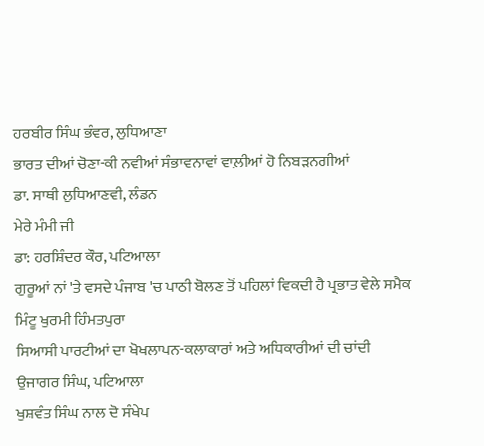ਹਰਬੀਰ ਸਿੰਘ ਭੰਵਰ, ਲੁਧਿਆਣਾ
ਭਾਰਤ ਦੀਆਂ ਚੋਣਾ-ਕੀ ਨਵੀਆਂ ਸੰਭਾਵਨਾਵਾਂ ਵਾਲ਼ੀਆਂ ਹੋ ਨਿਬੜਨਗੀਆਂ
ਡਾ. ਸਾਥੀ ਲੁਧਿਆਣਵੀ, ਲੰਡਨ
ਮੇਰੇ ਮੰਮੀ ਜੀ
ਡਾ: ਹਰਸ਼ਿੰਦਰ ਕੌਰ, ਪਟਿਆਲਾ
ਗੁਰੂਆਂ ਨਾਂ 'ਤੇ ਵਸਦੇ ਪੰਜਾਬ 'ਚ ਪਾਠੀ ਬੋਲਣ ਤੋਂ ਪਹਿਲਾਂ ਵਿਕਦੀ ਹੈ ਪ੍ਰਭਾਤ ਵੇਲੇ ਸਮੈਕ
ਮਿੰਟੂ ਖੁਰਮੀ ਹਿੰਮਤਪੁਰਾ
ਸਿਆਸੀ ਪਾਰਟੀਆਂ ਦਾ ਖੋਖਲਾਪਨ-ਕਲਾਕਾਰਾਂ ਅਤੇ ਅਧਿਕਾਰੀਆਂ ਦੀ ਚਾਂਦੀ
ਉਜਾਗਰ ਸਿੰਘ, ਪਟਿਆਲਾ
ਖੁਸ਼ਵੰਤ ਸਿੰਘ ਨਾਲ ਦੋ ਸੰਖੇਪ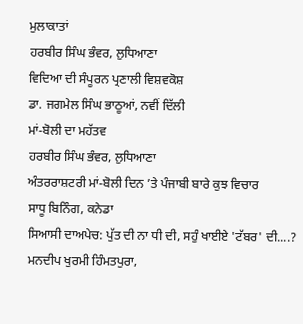ਮੁਲਾਕਾਤਾਂ
ਹਰਬੀਰ ਸਿੰਘ ਭੰਵਰ, ਲੁਧਿਆਣਾ
ਵਿਦਿਆ ਦੀ ਸੰਪੂਰਨ ਪ੍ਰਣਾਲੀ ਵਿਸ਼ਵਕੋਸ਼
ਡਾ. ਜਗਮੇਲ ਸਿੰਘ ਭਾਠੂਆਂ, ਨਵੀਂ ਦਿੱਲੀ
ਮਾਂ-ਬੋਲੀ ਦਾ ਮਹੱਤਵ
ਹਰਬੀਰ ਸਿੰਘ ਭੰਵਰ, ਲੁਧਿਆਣਾ
ਅੰਤਰਰਾਸ਼ਟਰੀ ਮਾਂ-ਬੋਲੀ ਦਿਨ ’ਤੇ ਪੰਜਾਬੀ ਬਾਰੇ ਕੁਝ ਵਿਚਾਰ
ਸਾਧੂ ਬਿਨਿੰਗ, ਕਨੇਡਾ
ਸਿਆਸੀ ਦਾਅਪੇਚ: ਪੁੱਤ ਦੀ ਨਾ ਧੀ ਦੀ, ਸਹੁੰ ਖਾਈਏ 'ਟੱਬਰ' ਦੀ....?
ਮਨਦੀਪ ਖੁਰਮੀ ਹਿੰਮਤਪੁਰਾ,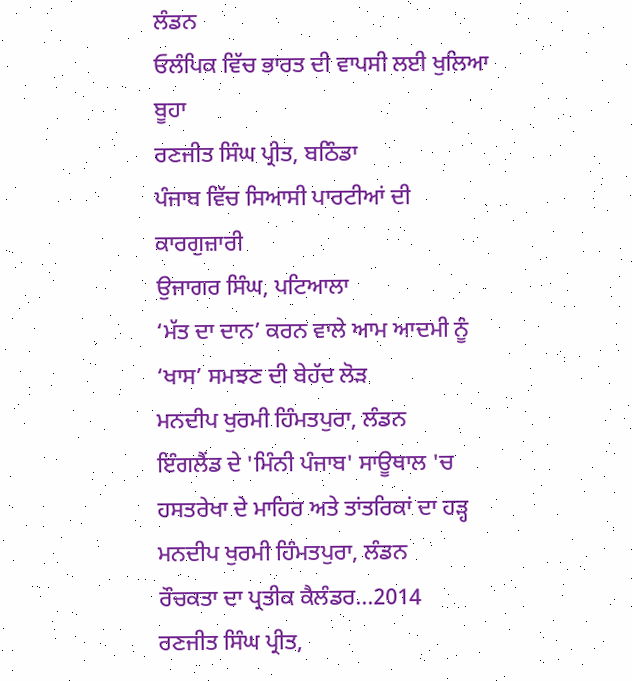ਲੰਡਨ
ਓਲੰਪਿਕ ਵਿੱਚ ਭਾਰਤ ਦੀ ਵਾਪਸੀ ਲਈ ਖੁਲਿਆ ਬੂਹਾ
ਰਣਜੀਤ ਸਿੰਘ ਪ੍ਰੀਤ, ਬਠਿੰਡਾ
ਪੰਜਾਬ ਵਿੱਚ ਸਿਆਸੀ ਪਾਰਟੀਆਂ ਦੀ ਕਾਰਗੁਜ਼ਾਰੀ
ਉਜਾਗਰ ਸਿੰਘ, ਪਟਿਆਲਾ
‘ਮੱਤ ਦਾ ਦਾਨ’ ਕਰਨ ਵਾਲੇ ਆਮ ਆਦਮੀ ਨੂੰ ‘ਖਾਸ’ ਸਮਝਣ ਦੀ ਬੇਹੱਦ ਲੋੜ
ਮਨਦੀਪ ਖੁਰਮੀ ਹਿੰਮਤਪੁਰਾ, ਲੰਡਨ
ਇੰਗਲੈਂਡ ਦੇ 'ਮਿੰਨੀ ਪੰਜਾਬ' ਸਾਊਥਾਲ 'ਚ ਹਸਤਰੇਖਾ ਦੇ ਮਾਹਿਰ ਅਤੇ ਤਾਂਤਰਿਕਾਂ ਦਾ ਹੜ੍ਹ
ਮਨਦੀਪ ਖੁਰਮੀ ਹਿੰਮਤਪੁਰਾ, ਲੰਡਨ
ਰੌਚਕਤਾ ਦਾ ਪ੍ਰਤੀਕ ਕੈਲੰਡਰ...2014
ਰਣਜੀਤ ਸਿੰਘ ਪ੍ਰੀਤ,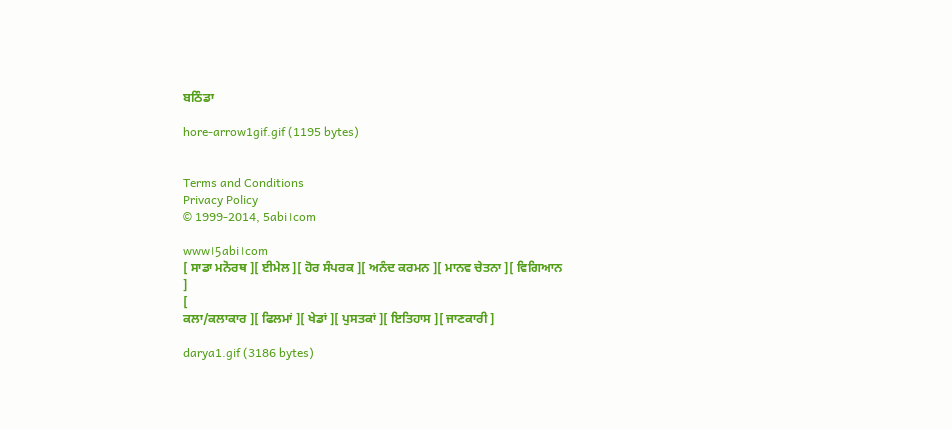ਬਠਿੰਡਾ

hore-arrow1gif.gif (1195 bytes)


Terms and Conditions
Privacy Policy
© 1999-2014, 5abi।com

www।5abi।com
[ ਸਾਡਾ ਮਨੋਰਥ ][ ਈਮੇਲ ][ ਹੋਰ ਸੰਪਰਕ ][ ਅਨੰਦ ਕਰਮਨ ][ ਮਾਨਵ ਚੇਤਨਾ ][ ਵਿਗਿਆਨ ]
[
ਕਲਾ/ਕਲਾਕਾਰ ][ ਫਿਲਮਾਂ ][ ਖੇਡਾਂ ][ ਪੁਸਤਕਾਂ ][ ਇਤਿਹਾਸ ][ ਜਾਣਕਾਰੀ ]

darya1.gif (3186 bytes)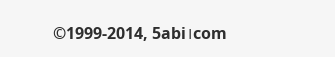©1999-2014, 5abi।com